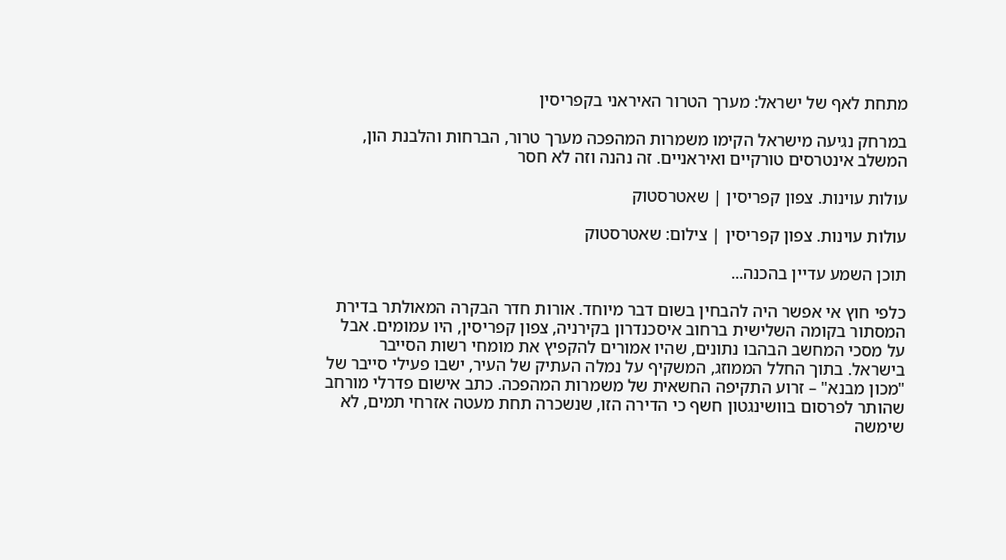מתחת לאף של ישראל: מערך הטרור האיראני בקפריסין

במרחק נגיעה מישראל הקימו משמרות המהפכה מערך טרור, הברחות והלבנת הון, המשלב אינטרסים טורקיים ואיראניים. זה נהנה וזה לא חסר

עולות עוינות. צפון קפריסין | שאטרסטוק

עולות עוינות. צפון קפריסין | צילום: שאטרסטוק

תוכן השמע עדיין בהכנה...

כלפי חוץ אי אפשר היה להבחין בשום דבר מיוחד. אורות חדר הבקרה המאולתר בדירת המסתור בקומה השלישית ברחוב איסכנדרון בקירניה, צפון קפריסין, היו עמומים. אבל על מסכי המחשב הבהבו נתונים, שהיו אמורים להקפיץ את מומחי רשות הסייבר בישראל. בתוך החלל הממוזג, המשקיף על נמלה העתיק של העיר, ישבו פעילי סייבר של "מכון מבנא" – זרוע התקיפה החשאית של משמרות המהפכה. כתב אישום פדרלי מורחב שהותר לפרסום בוושינגטון חשף כי הדירה הזו, שנשכרה תחת מעטה אזרחי תמים, לא שימשה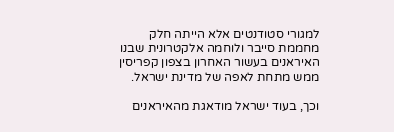למגורי סטודנטים אלא הייתה חלק מחממת סייבר ולוחמה אלקטרונית שבנו האיראנים בעשור האחרון בצפון קפריסין ממש מתחת לאפה של מדינת ישראל.

וכך, בעוד ישראל מודאגת מהאיראנים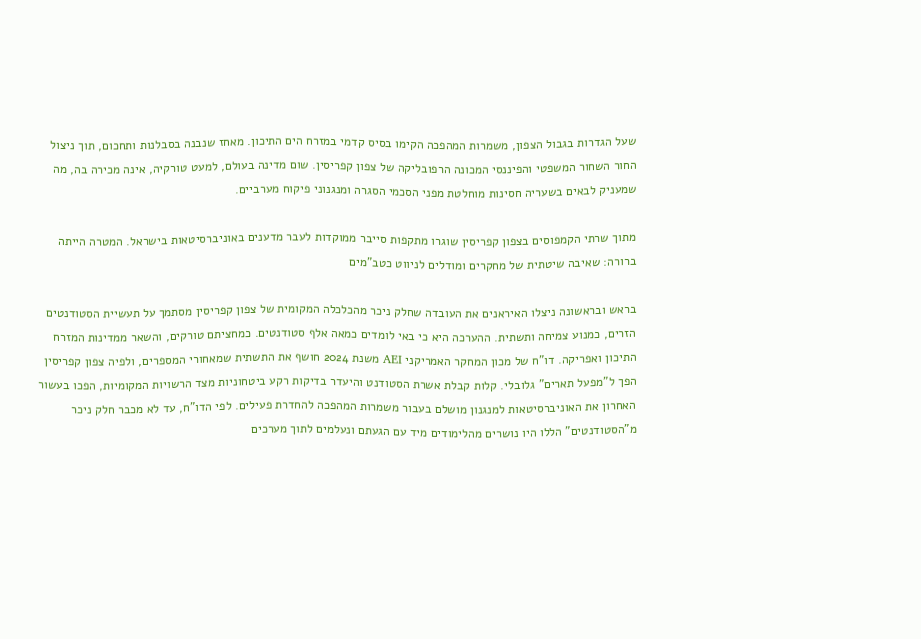שעל הגדרות בגבול הצפון, משמרות המהפכה הקימו בסיס קדמי במזרח הים התיכון. מאחז שנבנה בסבלנות ותחכום, תוך ניצול החור השחור המשפטי והפיננסי המכונה הרפובליקה של צפון קפריסין. שום מדינה בעולם, למעט טורקיה, אינה מכירה בה, מה שמעניק לבאים בשעריה חסינות מוחלטת מפני הסכמי הסגרה ומנגנוני פיקוח מערביים.

מתוך שרתי הקמפוסים בצפון קפריסין שוגרו מתקפות סייבר ממוקדות לעבר מדענים באוניברסיטאות בישראל. המטרה הייתה ברורה: שאיבה שיטתית של מחקרים ומודלים לניווט כטב"מים

בראש ובראשונה ניצלו האיראנים את העובדה שחלק ניכר מהכלכלה המקומית של צפון קפריסין מסתמך על תעשיית הסטודנטים הזרים, כמנוע צמיחה ותשתית. ההערכה היא כי באי לומדים כמאה אלף סטודנטים. כמחציתם טורקים, והשאר ממדינות המזרח התיכון ואפריקה. דו"ח של מכון המחקר האמריקני AEI משנת 2024 חושף את התשתית שמאחורי המספרים, ולפיה צפון קפריסין הפך ל"מפעל תארים" גלובלי. קלות קבלת אשרת הסטודנט והיעדר בדיקות רקע ביטחוניות מצד הרשויות המקומיות, הפכו בעשור האחרון את האוניברסיטאות למנגנון מושלם בעבור משמרות המהפכה להחדרת פעילים. לפי הדו"ח, עד לא מכבר חלק ניכר מ"הסטודנטים" הללו היו נושרים מהלימודים מיד עם הגעתם ונעלמים לתוך מערכים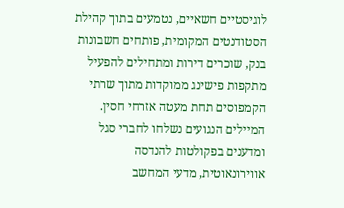לוגיסטיים חשאיים, נטמעים בתוך קהילת הסטודנטים המקומית, פותחים חשבונות בנק, שוכרים דירות ומתחילים להפעיל מתקפות פישינג ממוקדות מתוך שרתי הקמפוסים תחת מעטה אזרחי חסין. המיילים הנגועים נשלחו לחברי סגל ומדענים בפקולטות להנדסה אווירונאוטית, מדעי המחשב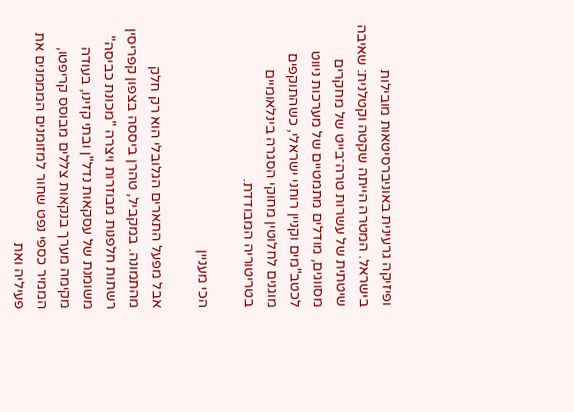ופיזיקה גרעינית באוניברסיטאות מובילות בישראל. המטרה הייתה שקטה וקטלנית: שאיבה שיטתית של עשרות טרה־בייט של מחקרים מסווגים, מודלים מתמטיים של מערכות ניווט לכטב"מים וקניין רוחני ישראלי, כשהתוקפים מוגנים לחלוטין מחוקי הסגרה בינלאומיים בטריטוריה המבודדת.

הכי מעניין

אבל מפעל התארים הגלובלי הוא רק חלק מהתמונה. במקביל, טהרן ביססה בצפון קפריסין רשתות חלפנות מבוזרות ויצרה "מכונת כביסה" משומנת של עסקאות נדל"ן ובתי קזינו, בעודה מקימה מערך בנקאות צללים מבוסס קריפטו, הממיר כספי נפט שחור למזומנים המממנים את פעיליה ואת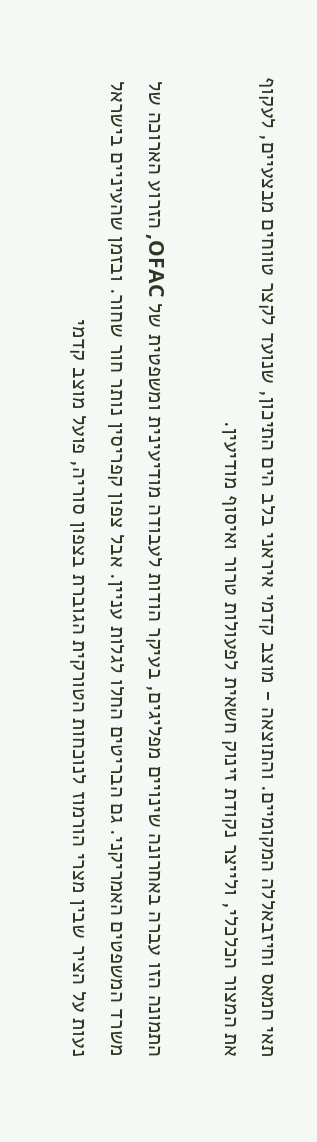תאי חמאס וחיזבאללה המקומיים. והתוצאה - מוצב קדמי איראני בלב הים התיכון, שנועד לקצר טווחים מבצעיים, לעקוף את המצור הכלכלי, ולייצר נקודת זינוק חשאית לפעולות טרור ואיסוף מודיעין.

התמונה הזו עברה באחרונה שינויים מפליגים, בעיקר הודות לעבודה מודיעינית ומשפטית של OFAC, הזרוע הארוכה של משרד המשפטים האמריקני. גם הבריטים החלו לגלות עניין. אבל צפון קפריסין נותר חור שחור. ובזמן שהעיניים בישראל נעות על הציר שבין מצרי הורמוז לנוכחות הטורקית הגוברת בצפון סוריה, פועל מוצב קדמי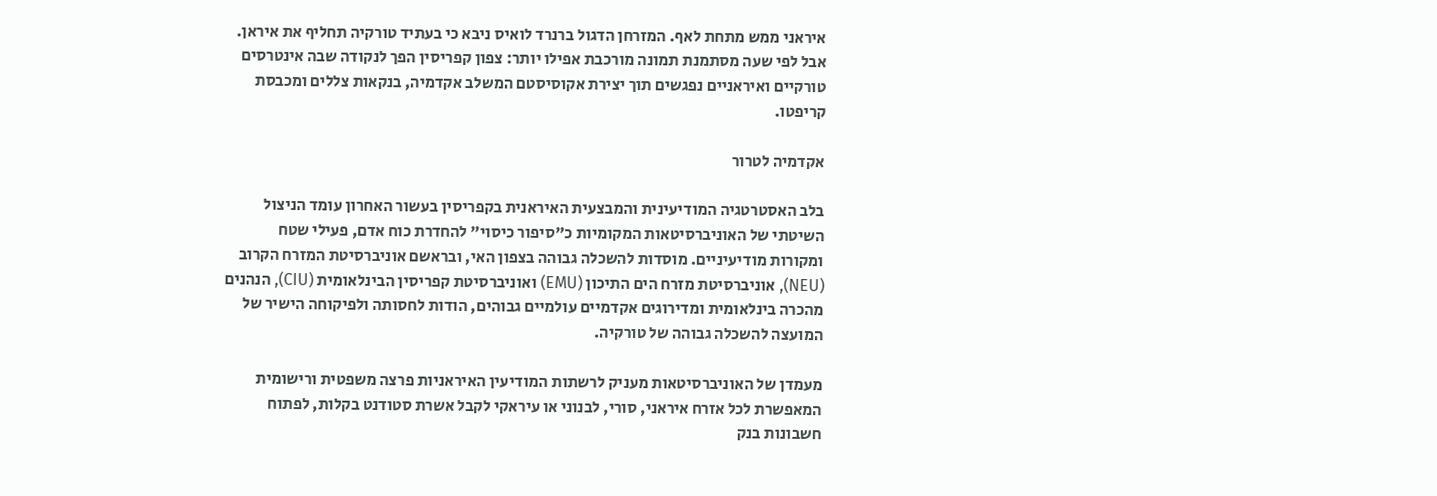איראני ממש מתחת לאף. המזרחן הדגול ברנרד לואיס ניבא כי בעתיד טורקיה תחליף את איראן. אבל לפי שעה מסתמנת תמונה מורכבת אפילו יותר: צפון קפריסין הפך לנקודה שבה אינטרסים טורקיים ואיראניים נפגשים תוך יצירת אקוסיסטם המשלב אקדמיה, בנקאות צללים ומכבסת קריפטו.

אקדמיה לטרור

בלב האסטרטגיה המודיעינית והמבצעית האיראנית בקפריסין בעשור האחרון עומד הניצול השיטתי של האוניברסיטאות המקומיות כ"סיפור כיסוי" להחדרת כוח אדם, פעילי שטח ומקורות מודיעיניים. מוסדות להשכלה גבוהה בצפון האי, ובראשם אוניברסיטת המזרח הקרוב (NEU), אוניברסיטת מזרח הים התיכון (EMU) ואוניברסיטת קפריסין הבינלאומית (CIU), הנהנים מהכרה בינלאומית ומדירוגים אקדמיים עולמיים גבוהים, הודות לחסותה ולפיקוחה הישיר של המועצה להשכלה גבוהה של טורקיה.

מעמדן של האוניברסיטאות מעניק לרשתות המודיעין האיראניות פרצה משפטית ורישומית המאפשרת לכל אזרח איראני, סורי, לבנוני או עיראקי לקבל אשרת סטודנט בקלות, לפתוח חשבונות בנק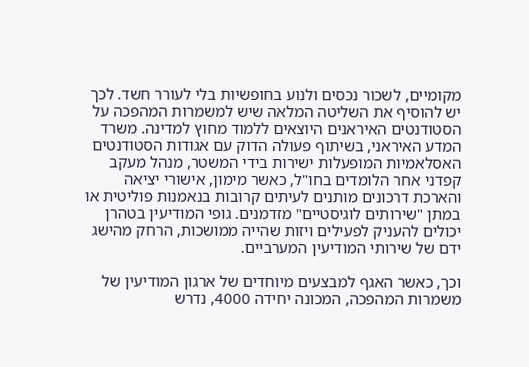מקומיים, לשכור נכסים ולנוע בחופשיות בלי לעורר חשד. לכך יש להוסיף את השליטה המלאה שיש למשמרות המהפכה על הסטודנטים האיראנים היוצאים ללמוד מחוץ למדינה. משרד המדע האיראני, בשיתוף פעולה הדוק עם אגודות הסטודנטים האסלאמיות המופעלות ישירות בידי המשטר, מנהל מעקב קפדני אחר הלומדים בחו"ל, כאשר מימון, אישורי יציאה והארכת דרכונים מותנים לעיתים קרובות בנאמנות פוליטית או במתן "שירותים לוגיסטיים" מזדמנים. גופי המודיעין בטהרן יכולים להעניק לפעילים ויזות שהייה ממושכות, הרחק מהישג ידם של שירותי המודיעין המערביים.

וכך, כאשר האגף למבצעים מיוחדים של ארגון המודיעין של משמרות המהפכה, המכונה יחידה 4000, נדרש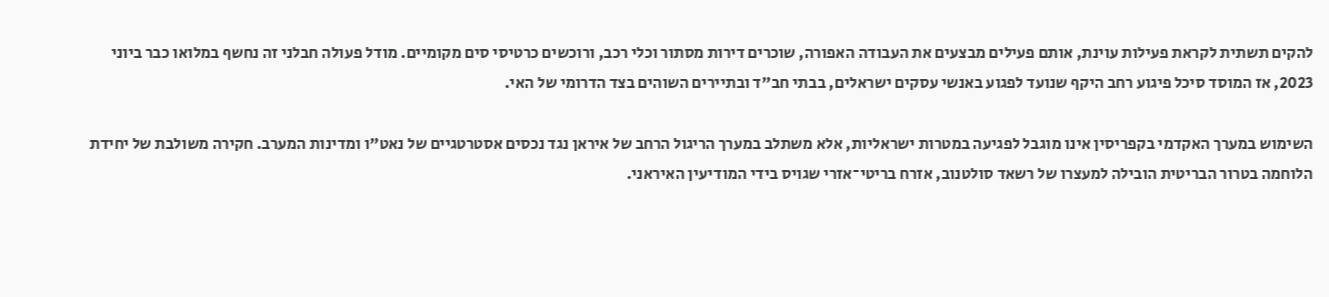להקים תשתית לקראת פעילות עוינת, אותם פעילים מבצעים את העבודה האפורה, שוכרים דירות מסתור וכלי רכב, ורוכשים כרטיסי סים מקומיים. מודל פעולה חבלני זה נחשף במלואו כבר ביוני 2023, אז המוסד סיכל פיגוע רחב היקף שנועד לפגוע באנשי עסקים ישראלים, בבתי חב"ד ובתיירים השוהים בצד הדרומי של האי.

השימוש במערך האקדמי בקפריסין אינו מוגבל לפגיעה במטרות ישראליות, אלא משתלב במערך הריגול הרחב של איראן נגד נכסים אסטרטגיים של נאט"ו ומדינות המערב. חקירה משולבת של יחידת הלוחמה בטרור הבריטית הובילה למעצרו של רשאד סולטנוב, אזרח בריטי־אזרי שגויס בידי המודיעין האיראני.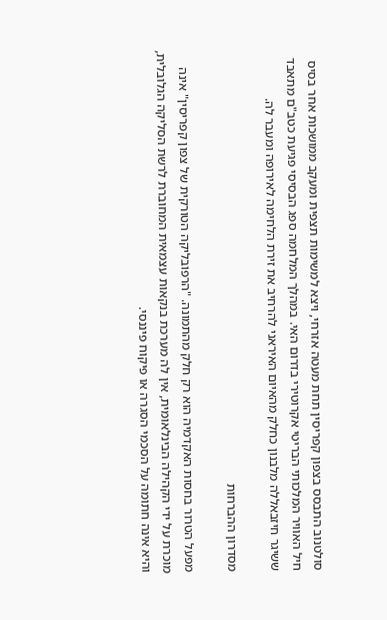סולטנוב התבסס בצפון קפריסין תחת מעטה אזרחי, ויצא למשימות תצפית ומעקב ממושכות אחר בסיס חיל האוויר המלכותי הבריטי אקרוטירי בדרום האי. במהלך המלחמה ספג הבסיסי פגיעת כטב"ם מתאבד ששיגר חיזבאללה מלבנון כחלק מהאיום האיראני להרחיב את זירת הלחימה לאירופה ומעבר לה.

מסדרון ההברחות

מפעל הטרור בחסות האקדמיה הוא רק חלק מהתמונה. "הרפובליקה הטורקית של צפון קפריסין" אינה מוכרת על ידי הקהילה הבינלאומית, אין לה מערכת בנקאות עצמאית המחוברת לרשת הסליקה הגלובלית, והיא אינה חתומה על הסכמי הסגרה או פיקוח פיננסי.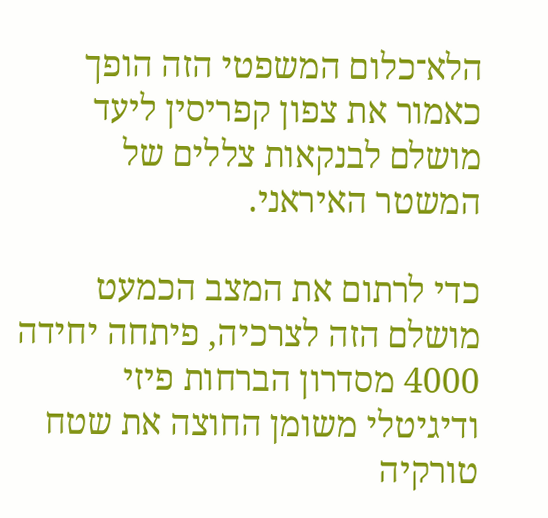הלא־כלום המשפטי הזה הופך כאמור את צפון קפריסין ליעד מושלם לבנקאות צללים של המשטר האיראני.

כדי לרתום את המצב הכמעט מושלם הזה לצרכיה, פיתחה יחידה 4000 מסדרון הברחות פיזי ודיגיטלי משומן החוצה את שטח טורקיה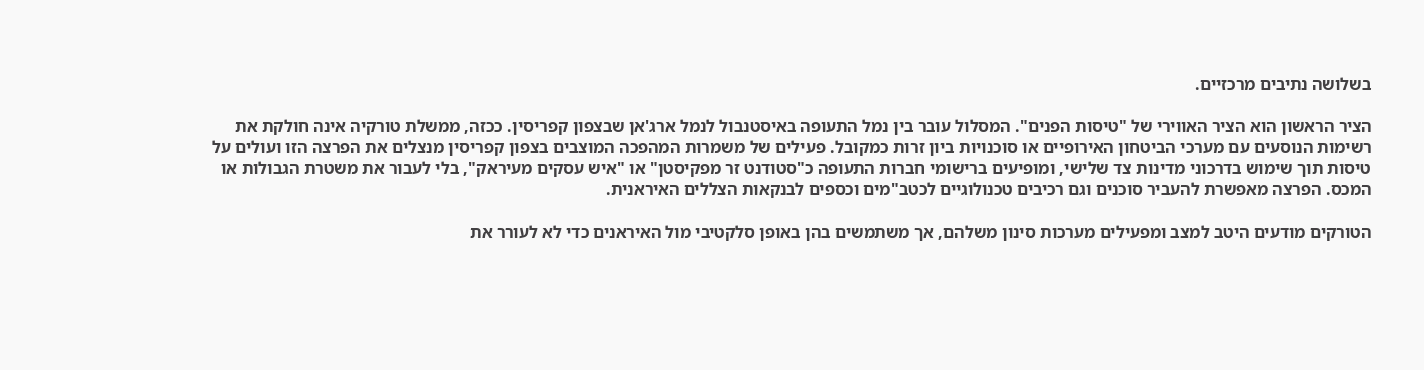בשלושה נתיבים מרכזיים.

הציר הראשון הוא הציר האווירי של "טיסות הפנים". המסלול עובר בין נמל התעופה באיסטנבול לנמל ארג'אן שבצפון קפריסין. ככזה, ממשלת טורקיה אינה חולקת את רשימות הנוסעים עם מערכי הביטחון האירופיים או סוכנויות ביון זרות כמקובל. פעילים של משמרות המהפכה המוצבים בצפון קפריסין מנצלים את הפרצה הזו ועולים על טיסות תוך שימוש בדרכוני מדינות צד שלישי, ומופיעים ברישומי חברות התעופה כ"סטודנט זר מפקיסטן" או "איש עסקים מעיראק", בלי לעבור את משטרת הגבולות או המכס. הפרצה מאפשרת להעביר סוכנים וגם רכיבים טכנולוגיים לכטב"מים וכספים לבנקאות הצללים האיראנית.

הטורקים מודעים היטב למצב ומפעילים מערכות סינון משלהם, אך משתמשים בהן באופן סלקטיבי מול האיראנים כדי לא לעורר את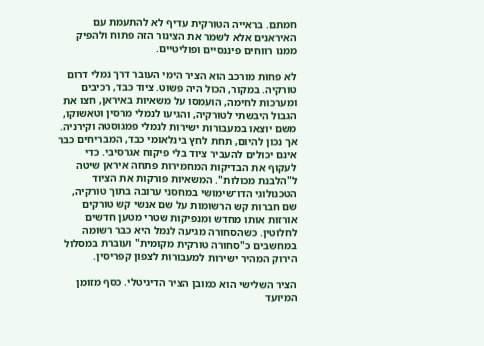חמתם. בראייה הטורקית עדיף לא להתעמת עם האיראנים אלא לשמר את הצינור הזה פתוח ולהפיק ממנו רווחים פיננסיים ופוליטיים.

לא פחות מורכב הוא הציר הימי העובר דרך נמלי דרום טורקיה. במקור, הכול היה פשוט. ציוד כבד, רכיבים ומערכות לחימה, הועמסו על משאיות באיראן, חצו את הגבול היבשתי לטורקיה, והגיעו לנמלי מרסין וטאשוקו, משם יוצאו במעבורות ישירות לנמלי פמגוסטה וקירניה. אך נכון להיום, תחת לחץ בינלאומי כבד, המבריחים כבר אינם יכולים להעביר ציוד בלי פיקוח אגרסיבי. כדי לעקוף את הבדיקות המחמירות פתחה איראן שיטה ל"הלבנת מכולות". המשאיות פורקות את הציוד הטכנולוגי הדו־שימושי במחסני ערובה בתוך טורקיה, שם חברות קש הרשומות על שם אנשי קש טורקים אורזות אותו מחדש ומנפיקות שטרי מטען חדשים לחלוטין. כשהסחורה מגיעה לנמל היא כבר רשומה במחשבים כ"סחורה טורקית מקומית" ועוברת במסלול הירוק המהיר ישירות למעבורות לצפון קפריסין.

הציר השלישי הוא כמובן הציר הדיגיטלי. כסף מזומן המיועד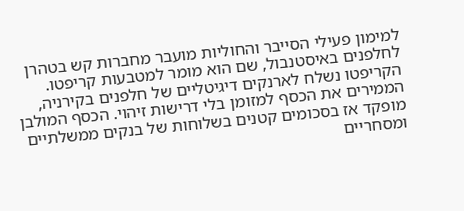למימון פעילי הסייבר והחוליות מועבר מחברות קש בטהרן לחלפנים באיסטנבול, שם הוא מומר למטבעות קריפטו. הקריפטו נשלח לארנקים דיגיטליים של חלפנים בקירניה, הממירים את הכסף למזומן בלי דרישות זיהוי. הכסף המולבן מופקד אז בסכומים קטנים בשלוחות של בנקים ממשלתיים ומסחריים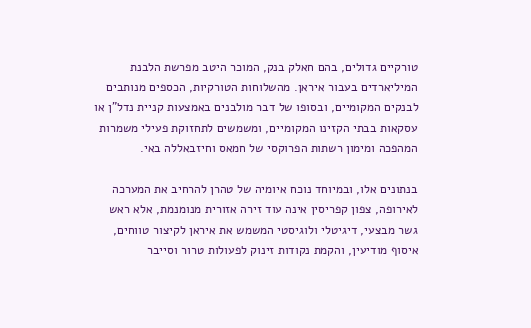טורקיים גדולים, בהם חאלק בנק, המוכר היטב מפרשת הלבנת המיליארדים בעבור איראן. מהשלוחות הטורקיות, הכספים מנותבים לבנקים המקומיים, ובסופו של דבר מולבנים באמצעות קניית נדל"ן או עסקאות בבתי הקזינו המקומיים, ומשמשים לתחזוקת פעילי משמרות המהפכה ומימון רשתות הפרוקסי של חמאס וחיזבאללה באי.

בנתונים אלו, ובמיוחד נוכח איומיה של טהרן להרחיב את המערכה לאירופה, צפון קפריסין אינה עוד זירה אזורית מנומנמת, אלא ראש גשר מבצעי, דיגיטלי ולוגיסטי המשמש את איראן לקיצור טווחים, איסוף מודיעין, והקמת נקודות זינוק לפעולות טרור וסייבר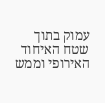עמוק בתוך שטח האיחוד האירופי וממש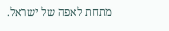מתחת לאפה של ישראל.